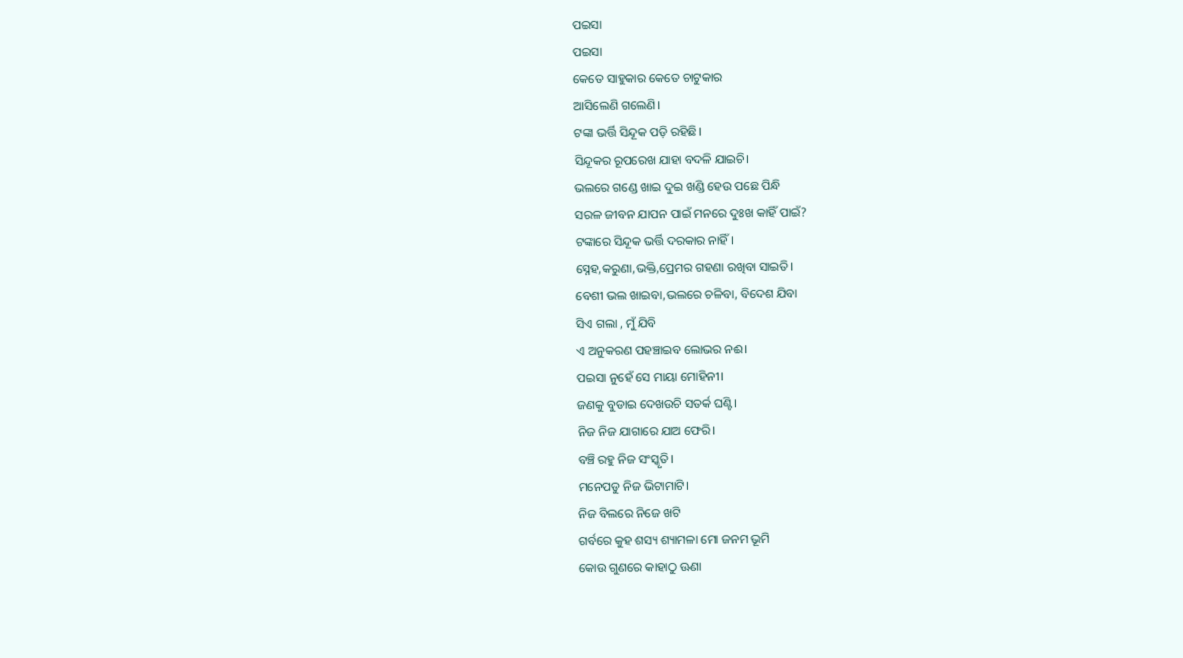ପଇସା
ପଇସା
କେତେ ସାହୁକାର କେତେ ଚାଟୁକାର
ଆସିଲେଣି ଗଲେଣି।
ଟଙ୍କା ଭର୍ତ୍ତି ସିନ୍ଦୂକ ପଡ଼ି ରହିଛି।
ସିନ୍ଦୂକର ରୂପରେଖ ଯାହା ବଦଳି ଯାଇଚି।
ଭଲରେ ଗଣ୍ଡେ ଖାଇ ଦୁଇ ଖଣ୍ଡି ହେଉ ପଛେ ପିନ୍ଧି
ସରଳ ଜୀବନ ଯାପନ ପାଇଁ ମନରେ ଦୁଃଖ କାହିଁ ପାଇଁ?
ଟଙ୍କାରେ ସିନ୍ଦୂକ ଭର୍ତ୍ତି ଦରକାର ନାହିଁ।
ସ୍ନେହ,କରୁଣା,ଭକ୍ତି,ପ୍ରେମର ଗହଣା ରଖିବା ସାଇତି।
ବେଶୀ ଭଲ ଖାଇବା,ଭଲରେ ଚଳିବା, ବିଦେଶ ଯିବା
ସିଏ ଗଲା , ମୁଁ ଯିବି
ଏ ଅନୁକରଣ ପହଞ୍ଚାଇବ ଲୋଭର ନଈ।
ପଇସା ନୁହେଁ ସେ ମାୟା ମୋହିନୀ।
ଜଣକୁ ବୁଡାଇ ଦେଖଉଚି ସତର୍କ ଘଣ୍ଟି।
ନିଜ ନିଜ ଯାଗାରେ ଯାଅ ଫେରି।
ବଞ୍ଚି ରହୁ ନିଜ ସଂସ୍କୃତି।
ମନେପଡୁ ନିଜ ଭିଟାମାଟି।
ନିଜ ବିଲରେ ନିଜେ ଖଟି
ଗର୍ବରେ କୁହ ଶସ୍ୟ ଶ୍ୟାମଳା ମୋ ଜନମ ଭୂମି
କୋଉ ଗୁଣରେ କାହାଠୁ ଊଣା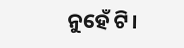ନୁହେଁ ଟି।